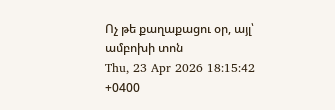Ոչ թե քաղաքացու օր, այլ՝ ամբոխի տոն
Thu, 23 Apr 2026 18:15:42 +0400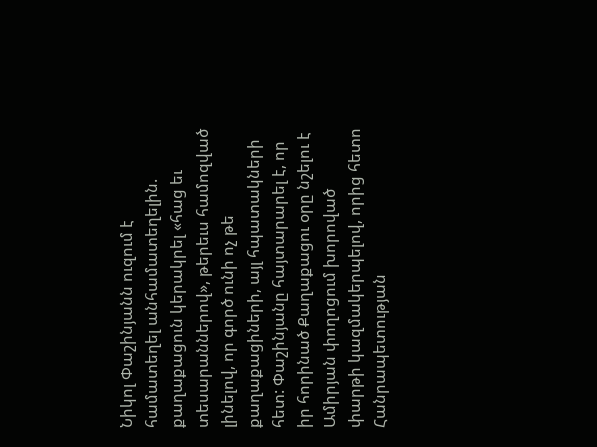Նիկոլ Փաշինյանն ուզում է համատեղել անհամատեղելին. քաղաքացուն կերակրել «հաց եւ տեսարաններով», թերեւս համոզված լինելով, որ գործ ունի ոչ թե քաղաքացիների, այլ հպատակների հետ: Փաշինյանը հայտարարել է, որ իր հորինած Քաղաքացու օրը նշելու է Ամիրյան փողոցում խորոված փարթի կազմակերպելով, որից հետո Հանրապետության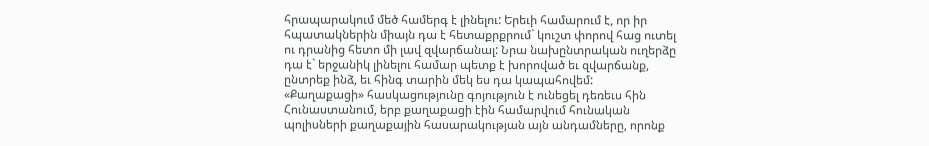հրապարակում մեծ համերգ է լինելու: Երեւի համարում է, որ իր հպատակներին միայն դա է հետաքրքրում` կուշտ փորով հաց ուտել ու դրանից հետո մի լավ զվարճանալ: Նրա նախընտրական ուղերձը դա է` երջանիկ լինելու համար պետք է խորոված եւ զվարճանք, ընտրեք ինձ, եւ հինգ տարին մեկ ես դա կապահովեմ:
«Քաղաքացի» հասկացությունը գոյություն է ունեցել դեռեւս հին Հունաստանում, երբ քաղաքացի էին համարվում հունական պոլիսների քաղաքային հասարակության այն անդամները, որոնք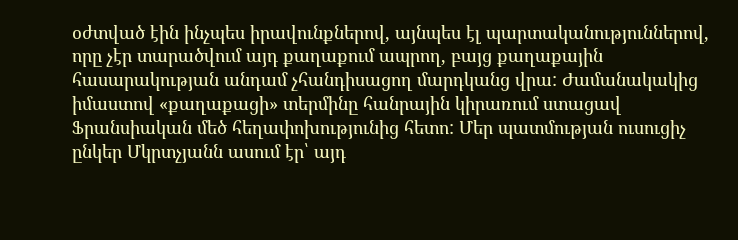օժտված էին ինչպես իրավունքներով, այնպես էլ պարտականություններով, որը չէր տարածվում այդ քաղաքում ապրող, բայց քաղաքային հասարակության անդամ չհանդիսացող մարդկանց վրա: Ժամանակակից իմաստով «քաղաքացի» տերմինը հանրային կիրառում ստացավ Ֆրանսիական մեծ հեղափոխությունից հետո: Մեր պատմության ուսուցիչ ընկեր Մկրտչյանն ասում էր՝ այդ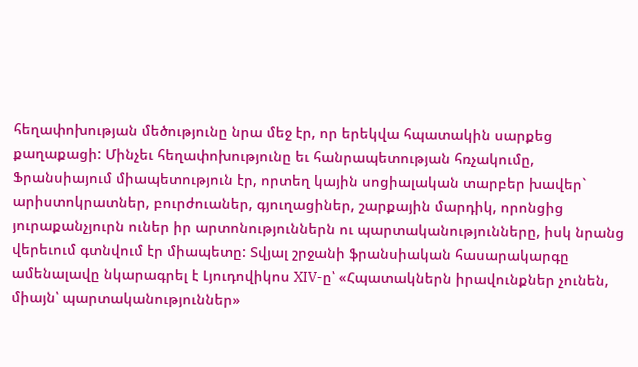հեղափոխության մեծությունը նրա մեջ էր, որ երեկվա հպատակին սարքեց քաղաքացի: Մինչեւ հեղափոխությունը եւ հանրապետության հռչակումը, Ֆրանսիայում միապետություն էր, որտեղ կային սոցիալական տարբեր խավեր` արիստոկրատներ, բուրժուաներ, գյուղացիներ, շարքային մարդիկ, որոնցից յուրաքանչյուրն ուներ իր արտոնություններն ու պարտականությունները, իսկ նրանց վերեւում գտնվում էր միապետը: Տվյալ շրջանի ֆրանսիական հասարակարգը ամենալավը նկարագրել է Լյուդովիկոս XIV-ը՝ «Հպատակներն իրավունքներ չունեն, միայն՝ պարտականություններ»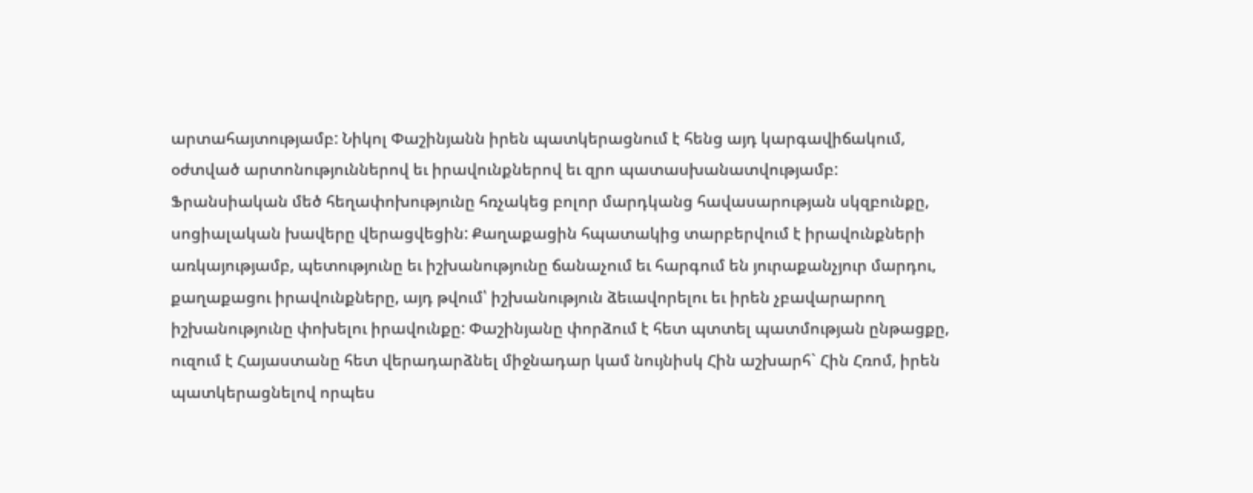արտահայտությամբ: Նիկոլ Փաշինյանն իրեն պատկերացնում է հենց այդ կարգավիճակում, օժտված արտոնություններով եւ իրավունքներով եւ զրո պատասխանատվությամբ:
Ֆրանսիական մեծ հեղափոխությունը հռչակեց բոլոր մարդկանց հավասարության սկզբունքը, սոցիալական խավերը վերացվեցին: Քաղաքացին հպատակից տարբերվում է իրավունքների առկայությամբ, պետությունը եւ իշխանությունը ճանաչում եւ հարգում են յուրաքանչյուր մարդու, քաղաքացու իրավունքները, այդ թվում՝ իշխանություն ձեւավորելու եւ իրեն չբավարարող իշխանությունը փոխելու իրավունքը: Փաշինյանը փորձում է հետ պտտել պատմության ընթացքը, ուզում է Հայաստանը հետ վերադարձնել միջնադար կամ նույնիսկ Հին աշխարհ` Հին Հռոմ, իրեն պատկերացնելով որպես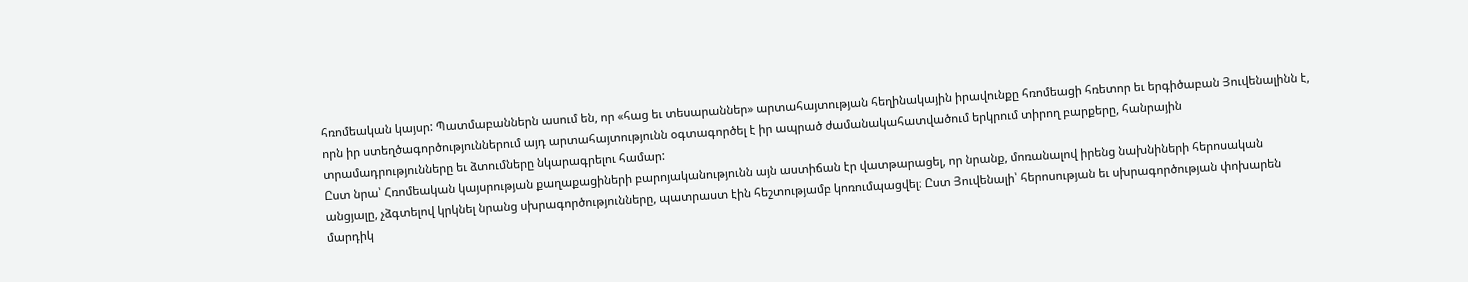հռոմեական կայսր: Պատմաբաններն ասում են, որ «հաց եւ տեսարաններ» արտահայտության հեղինակային իրավունքը հռոմեացի հռետոր եւ երգիծաբան Յուվենալինն է, որն իր ստեղծագործություններում այդ արտահայտությունն օգտագործել է իր ապրած ժամանակահատվածում երկրում տիրող բարքերը, հանրային տրամադրությունները եւ ձտումները նկարագրելու համար:
Ըստ նրա՝ Հռոմեական կայսրության քաղաքացիների բարոյականությունն այն աստիճան էր վատթարացել, որ նրանք, մոռանալով իրենց նախնիների հերոսական անցյալը, չձգտելով կրկնել նրանց սխրագործությունները, պատրաստ էին հեշտությամբ կոռումպացվել։ Ըստ Յուվենալի՝ հերոսության եւ սխրագործության փոխարեն մարդիկ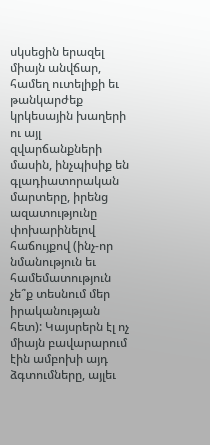սկսեցին երազել միայն անվճար, համեղ ուտելիքի եւ թանկարժեք կրկեսային խաղերի ու այլ զվարճանքների մասին, ինչպիսիք են գլադիատորական մարտերը, իրենց ազատությունը փոխարինելով հաճույքով (ինչ-որ նմանություն եւ համեմատություն չե՞ք տեսնում մեր իրականության հետ): Կայսրերն էլ ոչ միայն բավարարում էին ամբոխի այդ ձգտումները, այլեւ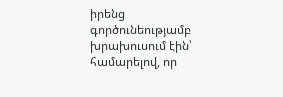իրենց գործունեությամբ խրախուսում էին՝ համարելով, որ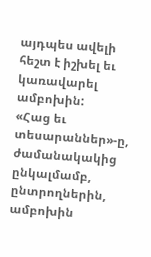այդպես ավելի հեշտ է իշխել եւ կառավարել ամբոխին:
«Հաց եւ տեսարաններ»-ը, ժամանակակից ընկալմամբ, ընտրողներին, ամբոխին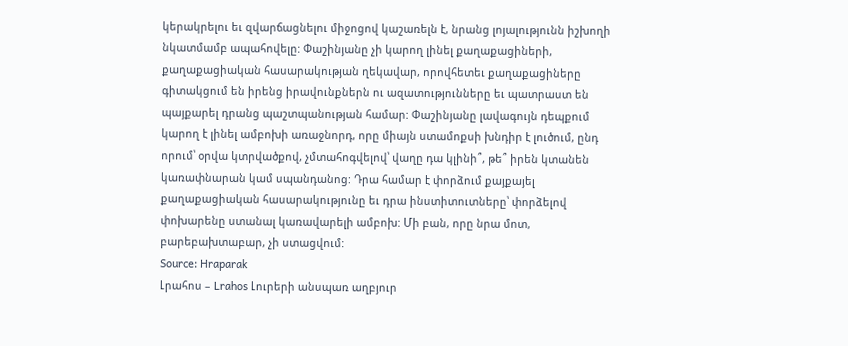կերակրելու եւ զվարճացնելու միջոցով կաշառելն է, նրանց լոյալությունն իշխողի նկատմամբ ապահովելը: Փաշինյանը չի կարող լինել քաղաքացիների, քաղաքացիական հասարակության ղեկավար, որովհետեւ քաղաքացիները գիտակցում են իրենց իրավունքներն ու ազատությունները եւ պատրաստ են պայքարել դրանց պաշտպանության համար: Փաշինյանը լավագույն դեպքում կարող է լինել ամբոխի առաջնորդ, որը միայն ստամոքսի խնդիր է լուծում, ընդ որում՝ օրվա կտրվածքով, չմտահոգվելով՝ վաղը դա կլինի՞, թե՞ իրեն կտանեն կառափնարան կամ սպանդանոց: Դրա համար է փորձում քայքայել քաղաքացիական հասարակությունը եւ դրա ինստիտուտները՝ փորձելով փոխարենը ստանալ կառավարելի ամբոխ: Մի բան, որը նրա մոտ, բարեբախտաբար, չի ստացվում:
Source: Hraparak
Լրահոս – Lrahos Լուրերի անսպառ աղբյուր